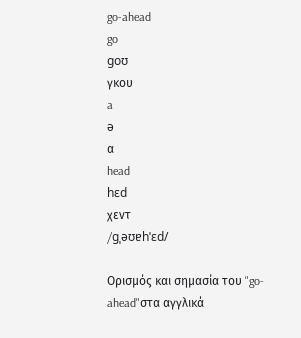go-ahead
go
goʊ
γκου
a
ə
α
head
hɛd
χεντ
/ɡˌəʊɐhˈɛd/

Ορισμός και σημασία του "go-ahead"στα αγγλικά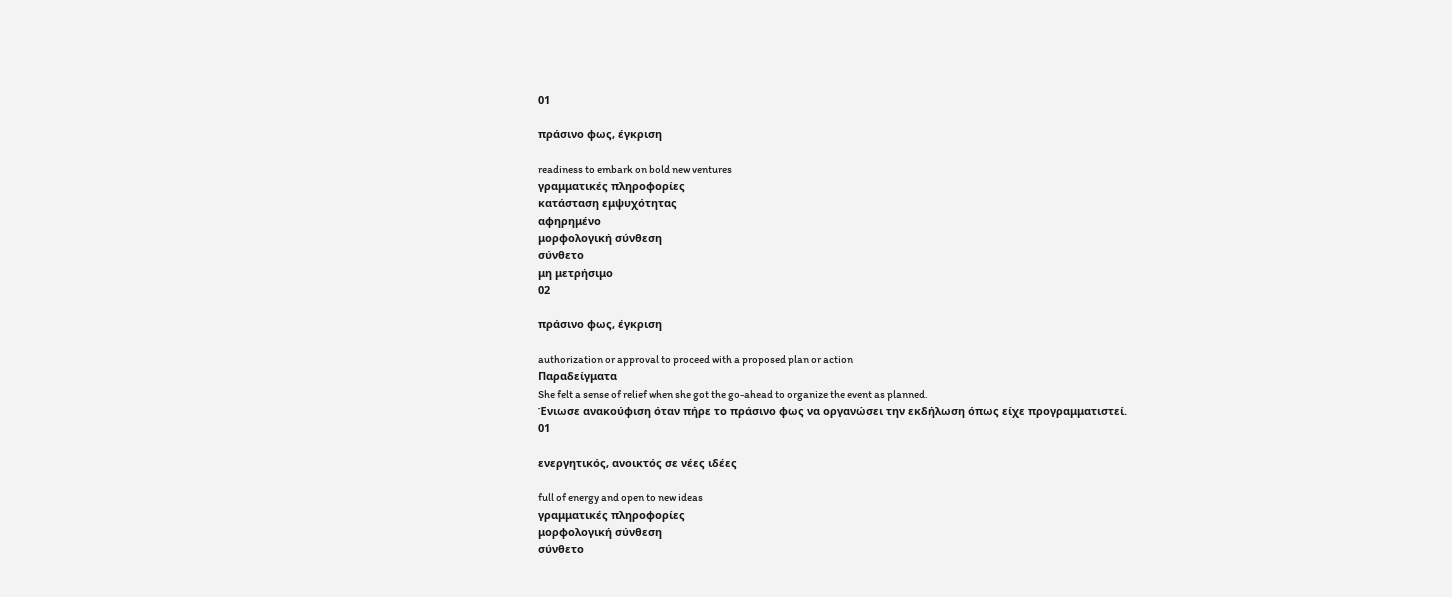01

πράσινο φως, έγκριση

readiness to embark on bold new ventures
γραμματικές πληροφορίες
κατάσταση εμψυχότητας
αφηρημένο
μορφολογική σύνθεση
σύνθετο
μη μετρήσιμο
02

πράσινο φως, έγκριση

authorization or approval to proceed with a proposed plan or action
Παραδείγματα
She felt a sense of relief when she got the go-ahead to organize the event as planned.
Ένιωσε ανακούφιση όταν πήρε το πράσινο φως να οργανώσει την εκδήλωση όπως είχε προγραμματιστεί.
01

ενεργητικός, ανοικτός σε νέες ιδέες

full of energy and open to new ideas
γραμματικές πληροφορίες
μορφολογική σύνθεση
σύνθετο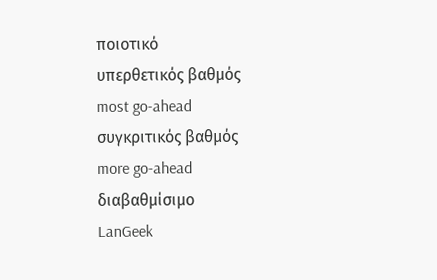ποιοτικό
υπερθετικός βαθμός
most go-ahead
συγκριτικός βαθμός
more go-ahead
διαβαθμίσιμο
LanGeek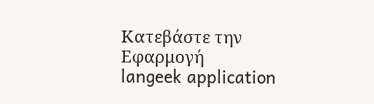Κατεβάστε την Εφαρμογή
langeek application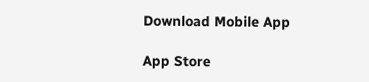Download Mobile App

App Store